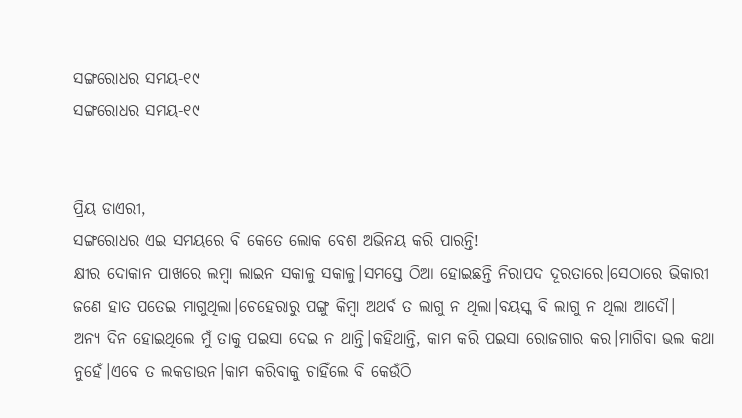ସଙ୍ଗରୋଧର ସମୟ-୧୯
ସଙ୍ଗରୋଧର ସମୟ-୧୯


ପ୍ରିୟ ଡାଏରୀ,
ସଙ୍ଗରୋଧର ଏଇ ସମୟରେ ବି କେତେ ଲୋକ ବେଶ ଅଭିନୟ କରି ପାରନ୍ତି!
କ୍ଷୀର ଦୋକାନ ପାଖରେ ଲମ୍ବା ଲାଇନ ସକାଳୁ ସକାଳୁ।ସମସ୍ତେ ଠିଆ ହୋଇଛନ୍ତି ନିରାପଦ ଦୂରତାରେ।ସେଠାରେ ଭିକାରୀ ଜଣେ ହାତ ପତେଇ ମାଗୁଥିଲା।ଚେହେରାରୁ ପଙ୍ଗୁ କିମ୍ବା ଅଥର୍ବ ତ ଲାଗୁ ନ ଥିଲା।ବୟସ୍କ ବି ଲାଗୁ ନ ଥିଲା ଆଦୌ।
ଅନ୍ୟ ଦିନ ହୋଇଥିଲେ ମୁଁ ତାକୁ ପଇସା ଦେଇ ନ ଥାନ୍ତି।କହିଥାନ୍ତି, କାମ କରି ପଇସା ରୋଜଗାର କର।ମାଗିବା ଭଲ କଥା ନୁହେଁ।ଏବେ ତ ଲକଡାଉନ।କାମ କରିବାକୁ ଚାହିଁଲେ ବି କେଉଁଠି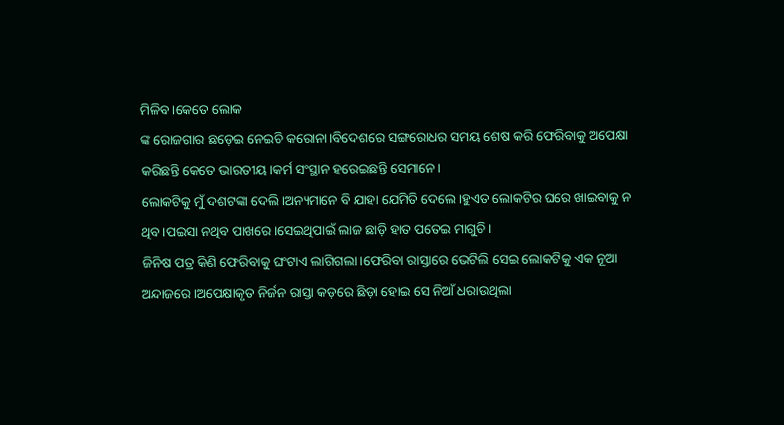ମିଳିବ।କେତେ ଲୋକ
ଙ୍କ ରୋଜଗାର ଛଡ଼େଇ ନେଇଚି କରୋନା।ବିଦେଶରେ ସଙ୍ଗରୋଧର ସମୟ ଶେଷ କରି ଫେରିବାକୁ ଅପେକ୍ଷା କରିଛନ୍ତି କେତେ ଭାରତୀୟ।କର୍ମ ସଂସ୍ଥାନ ହରେଇଛନ୍ତି ସେମାନେ।
ଲୋକଟିକୁ ମୁଁ ଦଶଟଙ୍କା ଦେଲି।ଅନ୍ୟମାନେ ବି ଯାହା ଯେମିତି ଦେଲେ।ହୁଏତ ଲୋକଟିର ଘରେ ଖାଇବାକୁ ନ ଥିବ।ପଇସା ନଥିବ ପାଖରେ।ସେଇଥିପାଇଁ ଲାଜ ଛାଡ଼ି ହାତ ପତେଇ ମାଗୁଚି।
ଜିନିଷ ପତ୍ର କିଣି ଫେରିବାକୁ ଘଂଟାଏ ଲାଗିଗଲା।ଫେରିବା ରାସ୍ତାରେ ଭେଟିଲି ସେଇ ଲୋକଟିକୁ ଏକ ନୂଆ ଅନ୍ଦାଜରେ।ଅପେକ୍ଷାକୃତ ନିର୍ଜନ ରାସ୍ତା କଡ଼ରେ ଛିଡ଼ା ହୋଇ ସେ ନିଆଁ ଧରାଉଥିଲା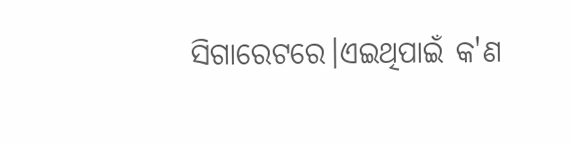ସିଗାରେଟରେ।ଏଇଥିପାଇଁ କ'ଣ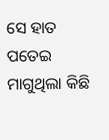ସେ ହାତ ପତେଇ ମାଗୁଥିଲା କିଛି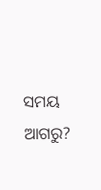ସମୟ ଆଗରୁ?